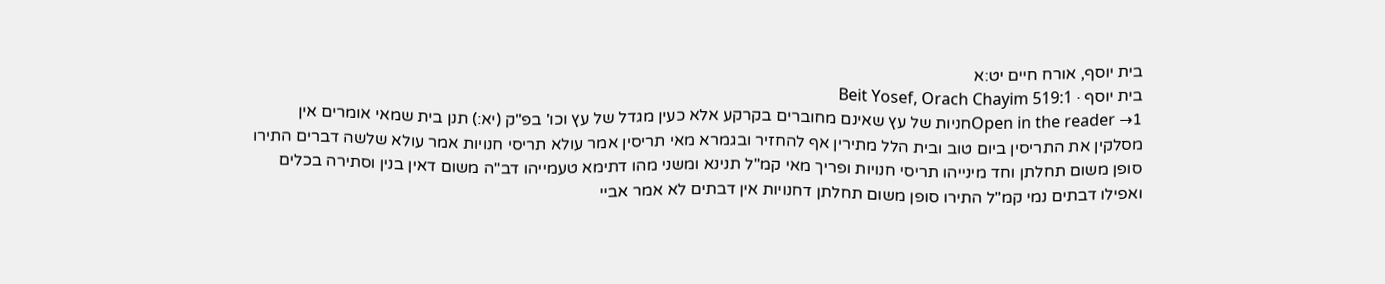בית יוסף, אורח חיים יט:א
בית יוסף · Beit Yosef, Orach Chayim 519:1
Open in the reader →1חניות של עץ שאינם מחוברים בקרקע אלא כעין מגדל של עץ וכו' בפ"ק (יא:) תנן בית שמאי אומרים אין מסלקין את התריסין ביום טוב ובית הלל מתירין אף להחזיר ובגמרא מאי תריסין אמר עולא תריסי חנויות אמר עולא שלשה דברים התירו סופן משום תחלתן וחד מינייהו תריסי חנויות ופריך מאי קמ"ל תנינא ומשני מהו דתימא טעמייהו דב"ה משום דאין בנין וסתירה בכלים ואפילו דבתים נמי קמ"ל התירו סופן משום תחלתן דחנויות אין דבתים לא אמר אביי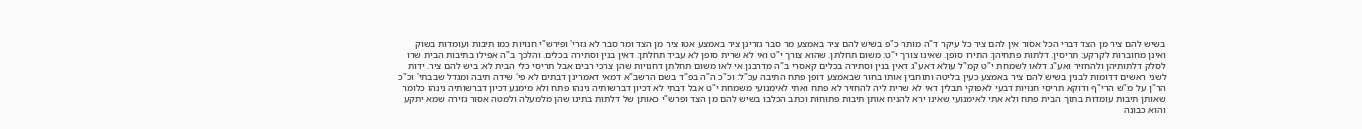בשיש להם ציר מן הצד דברי הכל אסור אין להם ציר כל עיקר ד"ה מותר כ"פ בשיש להם ציר באמצע מר סבר גזרינן ציר באמצע אטו ציר מן הצד ומר סבר לא גזרי' ופירש"י חנויות כמו תיבות ועומדות בשוק ואינן מחוברות לקרקע: תריסין. דלתות פתחיהן: התירו סופן. שאינו צורך י"ט: משום תחלתן. שהוא צורך י"ט ואי לא שרית סופן לא עביד תחלתן: דאין בנין וסתירה בכלים. והלכך ב"ה אפילו בתיבות הבית שרו לסלק דלתותיהן ולהחזיר ואע"ג דלאו לשמחת י"ט קמ"ל עולא דאע"ג דאין בנין וסתירה בכלים קאסרי ב"ה מדרבנן אי לאו משום תחלתן דחנויות שהן צרכי רבים אבל תריסי כלי הבית לא: ביש להם ציר. ידות לשני ראשים דדומות לבנין בשיש להם ציר באמצע כעין בליטה ותוחבין אותו בחור שבאמצע דופן פתח התיבה עכ"ל: וכ"כ ה"ה בפ"ד בשם הרשב"א דמאי דאמרינן דבתים לא פי' שידה תיבה ומגדל שבבתי' וכ"כ הר"ן על מ"ש הרי"ף ודוקא תריסי חנויות דבעי לאפוקי תבלין דאי לא שרית ליה להחזיר לא פתח ואתי לאימנועי משמחת י"ט אבל דבתי לא דכיון דברשותיה נינהו פתח ולא מימנע דכיון דברשותיה נינהו כלומר שאותן תיבות עומדות בתוך הבית פתח ולא אתי לאימנועי שאינו ירא להניח אותן תיבות פתוחות וכתב הכלבו בשיש להם מן הצד ופרש"י כאותן של דלתות בתינו שהן מלמעלה ולמטה אסור גזירה שמא יתקע והוא כבונה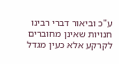ע"כ וביאור דברי רבינו חנויות שאינן מחוברים לקרקע אלא כעין מגדל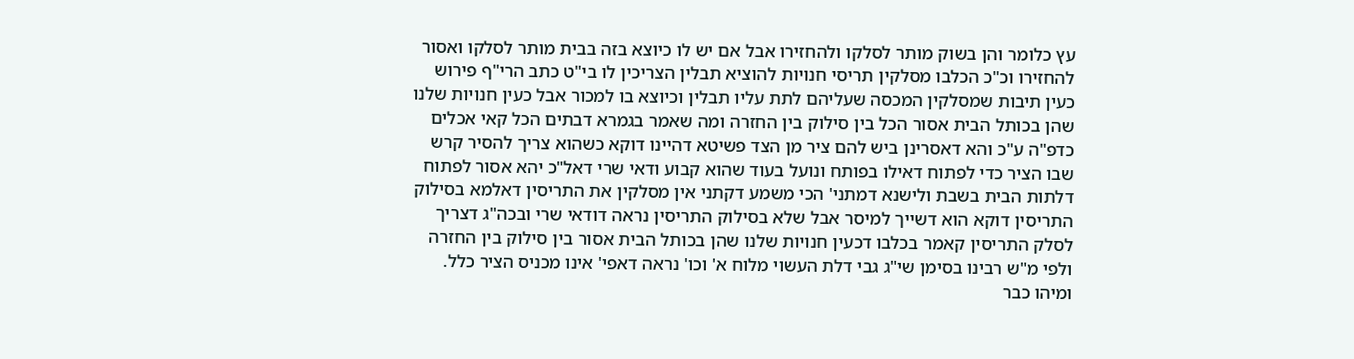עץ כלומר והן בשוק מותר לסלקו ולהחזירו אבל אם יש לו כיוצא בזה בבית מותר לסלקו ואסור להחזירו וכ"כ הכלבו מסלקין תריסי חנויות להוציא תבלין הצריכין לו בי"ט כתב הרי"ף פירוש כעין תיבות שמסלקין המכסה שעליהם לתת עליו תבלין וכיוצא בו למכור אבל כעין חנויות שלנו שהן בכותל הבית אסור הכל בין סילוק בין החזרה ומה שאמר בגמרא דבתים הכל קאי אכלים כדפ"ה ע"כ והא דאסרינן ביש להם ציר מן הצד פשיטא דהיינו דוקא כשהוא צריך להסיר קרש שבו הציר כדי לפתוח דאילו בפותח ונועל בעוד שהוא קבוע ודאי שרי דאל"כ יהא אסור לפתוח דלתות הבית בשבת ולישנא דמתני' הכי משמע דקתני אין מסלקין את התריסין דאלמא בסילוק התריסין דוקא הוא דשייך למיסר אבל שלא בסילוק התריסין נראה דודאי שרי ובכה"ג דצריך לסלק התריסין קאמר בכלבו דכעין חנויות שלנו שהן בכותל הבית אסור בין סילוק בין החזרה ולפי מ"ש רבינו בסימן שי"ג גבי דלת העשוי מלוח א' וכו' נראה דאפי' אינו מכניס הציר כלל. ומיהו כבר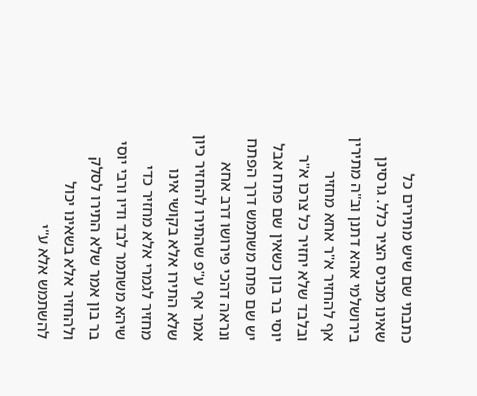כתבתי שם שיש מתירים כל שאינו מכניס הציר כלל. גרסינן בירושלמי אהא דתנן וב"ה מתירין אף להחזיר א"ר אחא מחזיר ובלבד שלא יחזיר כל צרכו א"ר יוסי בר בון כשאין שם פתח אבל יש שם פתח משתמש דרך הפתח ונראה דהכי פירושו דרב אחא אמר אף ע"פ שהתירו להחזיר כיון שלא התירו אלא בקושי אינו מחזיר לגמרי אלא מחזיר כדי שיהא משתמר לבד ודיו ורבי יוסי בר בון אמר שלא התירו לסלק ולהחזיר אלא בשאינו יכול להשתמש אלא ע"י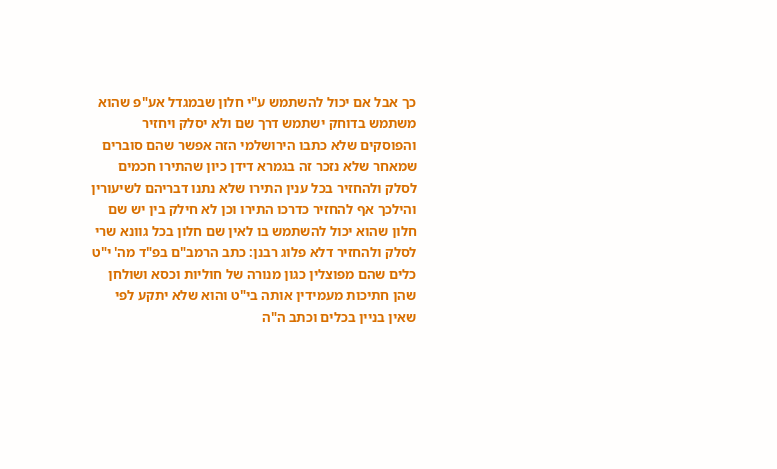כך אבל אם יכול להשתמש ע"י חלון שבמגדל אע"פ שהוא משתמש בדוחק ישתמש דרך שם ולא יסלק ויחזיר והפוסקים שלא כתבו הירושלמי הזה אפשר שהם סוברים שמאחר שלא נזכר זה בגמרא דידן כיון שהתירו חכמים לסלק ולהחזיר בכל ענין התירו שלא נתנו דבריהם לשיעורין והילכך אף להחזיר כדרכו התירו וכן לא חילק בין יש שם חלון שהוא יכול להשתמש בו לאין שם חלון בכל גוונא שרי לסלק ולהחזיר דלא פלוג רבנן: כתב הרמב"ם בפ"ד מה' י"ט כלים שהם מפוצלין כגון מנורה של חוליות וכסא ושולחן שהן חתיכות מעמידין אותה בי"ט והוא שלא יתקע לפי שאין בניין בכלים וכתב ה"ה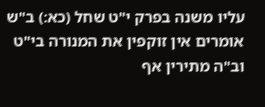עליו משנה בפרק י"ט שחל (כא:) ב"ש אומרים אין זוקפין את המנורה בי"ט וב"ה מתירין אף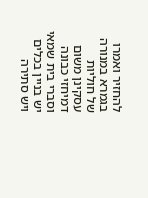להחזיר ואמרו בגמרא במנורה של חוליות עסקינן משום דמיחזי כבונה וסברי בית שמאי יש בניין בכלים ויש סתירה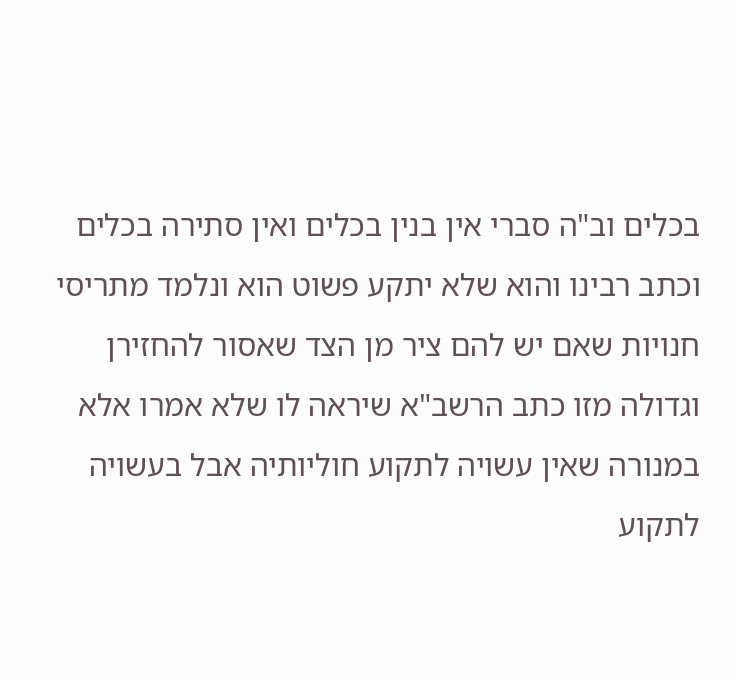בכלים וב"ה סברי אין בנין בכלים ואין סתירה בכלים וכתב רבינו והוא שלא יתקע פשוט הוא ונלמד מתריסי חנויות שאם יש להם ציר מן הצד שאסור להחזירן וגדולה מזו כתב הרשב"א שיראה לו שלא אמרו אלא במנורה שאין עשויה לתקוע חוליותיה אבל בעשויה לתקוע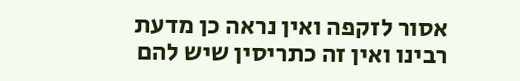אסור לזקפה ואין נראה כן מדעת רבינו ואין זה כתריסין שיש להם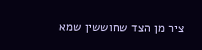ציר מן הצד שחוששין שמא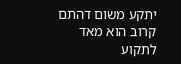יתקע משום דהתם קרוב הוא מאד לתקוע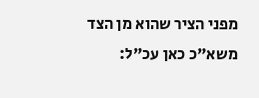מפני הציר שהוא מן הצד משא"כ כאן עכ"ל: